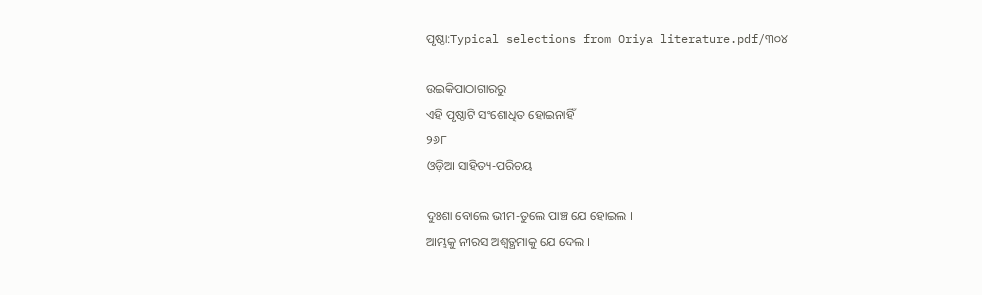ପୃଷ୍ଠା:Typical selections from Oriya literature.pdf/୩୦୪

ଉଇକିପାଠାଗାର‌ରୁ
ଏହି ପୃଷ୍ଠାଟି ସଂଶୋଧିତ ହୋଇନାହିଁ
୨୬୮
ଓଡ଼ିଆ ସାହିତ୍ୟ-ପରିଚୟ

ଦୁଃଶା ବୋଲେ ଭୀମ-ତୁଲେ ପାଞ୍ଚ ଯେ ହୋଇଲ ।
ଆମ୍ଭକୁ ନୀରସ ଅଶ୍ୱତ୍ଥମାକୁ ଯେ ଦେଲ ।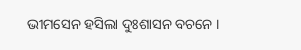ଭୀମସେନ ହସିଲା ଦୁଃଶାସନ ବଚନେ ।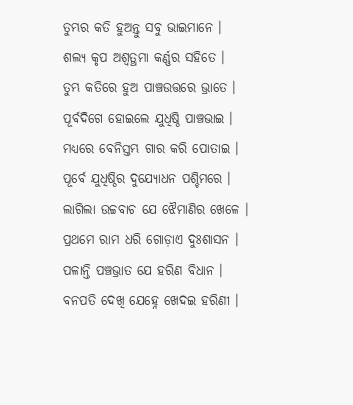ତୁମ୍ଭର କତି ହୁଅନ୍ତୁ ସବୁ ଭାଇମାନେ ।
ଶଲ୍ୟ କୃପ ଅଶ୍ୱତ୍ଥମା କର୍ଣ୍ଣର ସ‌ହିତେ ।
ତୁମ୍ଭ କତିରେ ହୁଅ ପାଞ୍ଚଉତ୍ତରେ ଭ୍ରାତେ ।
ପୂର୍ବଦିଗେ ହୋଇଲେ ଯୁଧିଷ୍ଠି ପାଞ୍ଚଭାଇ ।
ମଧ୍ୟରେ ବେନିସ୍ତମ୍ଭ ଗାର କରି ପୋତାଇ ।
ପୂର୍ବେ ଯୁଧିଷ୍ଠିର ଦୁଯ୍ୟୋଧନ ପଶ୍ଚିମରେ ।
ଲାଗିଲା ଉଚ୍ଚବାଚ ଯେ ଝୈମାଣିର ଖେଳେ ।
ପ୍ରଥମେ ରାମ ଧରି ଗୋଡ଼ାଏ ଦୁଃଶାସନ ।
ପଳାନ୍ତି ପଞ୍ଚଭ୍ରାତ ଯେ ହରିଣ ବିଧାନ ।
ବନପତି ଦେଖି ଯେହ୍ନେ ଖେଦଇ ହରିଣୀ ।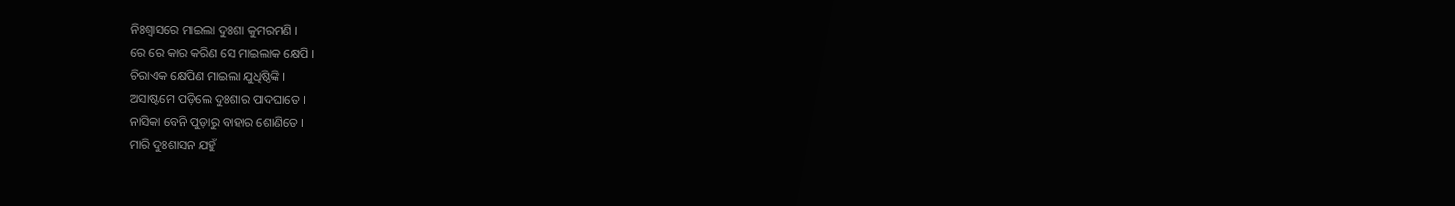ନିଃଶ୍ୱାସରେ ମାଇଲା ଦୁଃଶା କୁମରମଣି ।
ରେ ରେ କାର କରିଣ ସେ ମାଇଲାକ କ୍ଷେପି ।
ଚିରାଏକ କ୍ଷେପିଣ ମାଇଲା ଯୁଧିଷ୍ଠିଙ୍କି ।
ଅସାଷ୍ଟମେ ପଡ଼ିଲେ ଦୁଃଶାର ପାଦଘାତେ ।
ନାସିକା ବେନି ପୁଡ଼ାରୁ ବାହାର ଶୋଣିତେ ।
ମାରି ଦୁଃଶାସନ ଯ‌ହୁଁ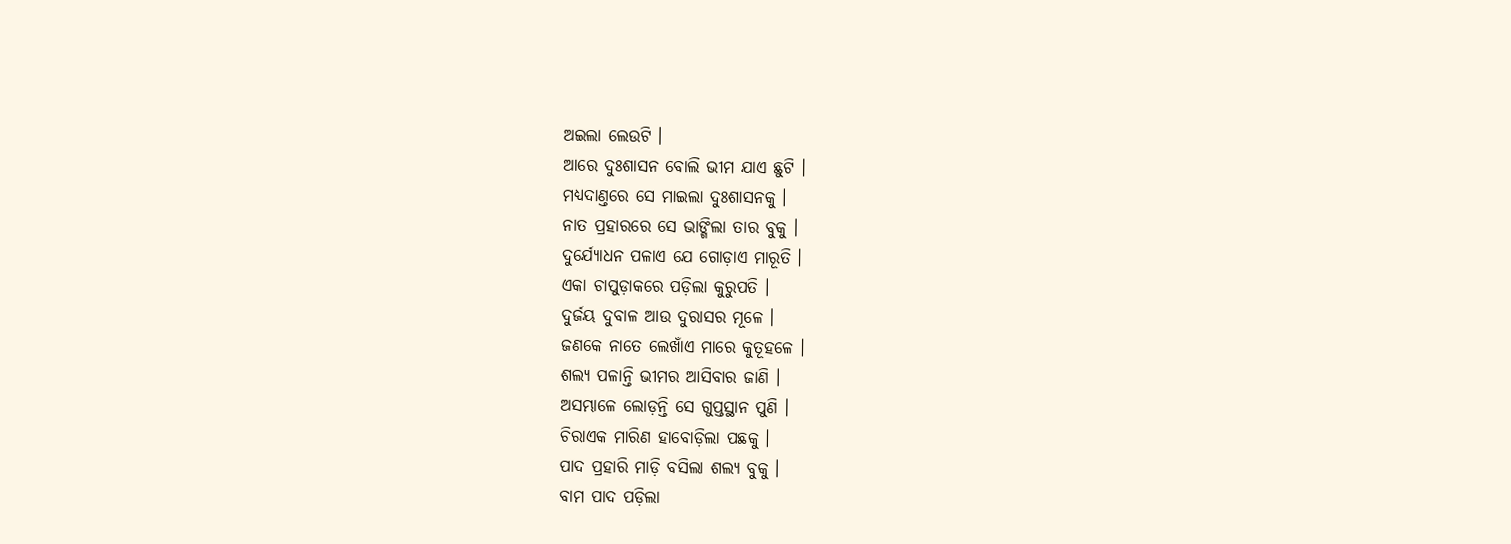ଅଇଲା ଲେଉଟି ।
ଆରେ ଦୁଃଶାସନ ବୋଲି ଭୀମ ଯାଏ ଛୁଟି ।
ମଧ୍ୟଦାଣ୍ତରେ ସେ ମାଇଲା ଦୁଃଶାସନ‌କୁ ।
ନାତ ପ୍ରହାରରେ ସେ ଭାଙ୍ଗିଲା ତାର ବୁକୁ ।
ଦୁର୍ଯ୍ୟୋଧନ ପଳାଏ ଯେ ଗୋଡ଼ାଏ ମାରୂତି ।
ଏକା ଚାପୁଡ଼ାକରେ ପଡ଼ିଲା କୁରୁପତି ।
ଦୁର୍ଜୟ ଦୁବାଳ ଆଉ ଦୁରାସର ମୂଳେ ।
ଜଣକେ ନାତେ ଲେଖାଁଏ ମାରେ କୁତୂହଳେ ।
ଶଲ୍ୟ ପଳାନ୍ତି ଭୀମର ଆସିବାର ଜାଣି ।
ଅସମ୍ଭାଳେ ଲୋଡ଼ନ୍ତି ସେ ଗୁପ୍ତସ୍ଥାନ ପୁଣି ।
ଚିରାଏକ ମାରିଣ ହାବୋଡ଼ିଲା ପଛକୁ ।
ପାଦ ପ୍ରହାରି ମାଡ଼ି ବସିଲା ଶଲ୍ୟ ବୁକୁ ।
ବାମ ପାଦ ପଡ଼ିଲା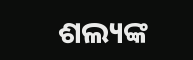ଶଲ୍ୟଙ୍କ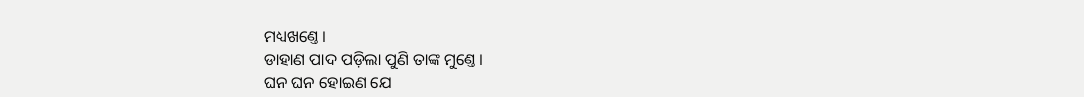ମଧ୍ୟଖଣ୍ତେ ।
ଡାହାଣ ପାଦ ପଡ଼ିଲା ପୁଣି ତାଙ୍କ ମୁଣ୍ତେ ।
ଘନ ଘନ ହୋଇଣ ଯେ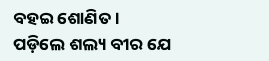ବ‌ହଇ ଶୋଣିତ ।
ପଡ଼ିଲେ ଶଲ୍ୟ ବୀର ଯେ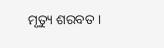ମୃତ୍ୟୁ ଶରବତ ।